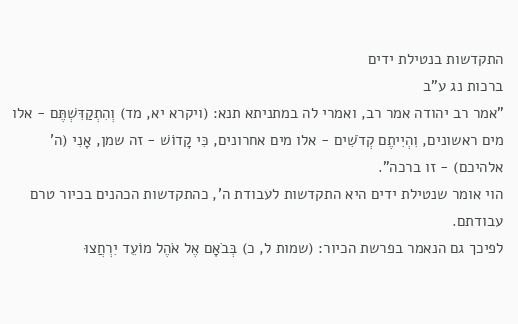התקדשות בנטילת ידים
ברכות נג ע"ב
"אמר רב יהודה אמר רב, ואמרי לה במתניתא תנא: (ויקרא יא, מד) וְהִתְקַדִּשְׁתֶּם - אלו מים ראשונים, וִהְיִיתֶם קְדֹשִׁים - אלו מים אחרונים, כִּי קָדוֹשׁ - זה שמן, אָנִי (ה' אלהיכם) - זו ברכה".
הוי אומר שנטילת ידים היא התקדשות לעבודת ה', כהתקדשות הכהנים בכיור טרם עבודתם.
לפיכך גם הנאמר בפרשת הכיור: (שמות ל, כ) בְּבֹאָם אֶל אֹהֶל מוֹעֵד יִרְחֲצוּ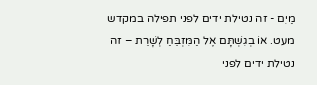מַיִם - זה נטילת ידים לפני תפילה במקדש מעט. אוֹ בְגִשְׁתָּם אֶל הַמִּזְבֵּחַ לְשָׁרֵת – זה נטילת ידים לפני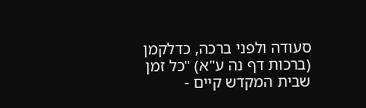סעודה ולפני ברכה, כדלקמן (ברכות דף נה ע"א) "כל זמן שבית המקדש קיים -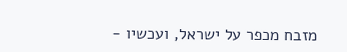מזבח מכפר על ישראל, ועכשיו -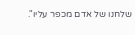שלחנו של אדם מכפר עליו".